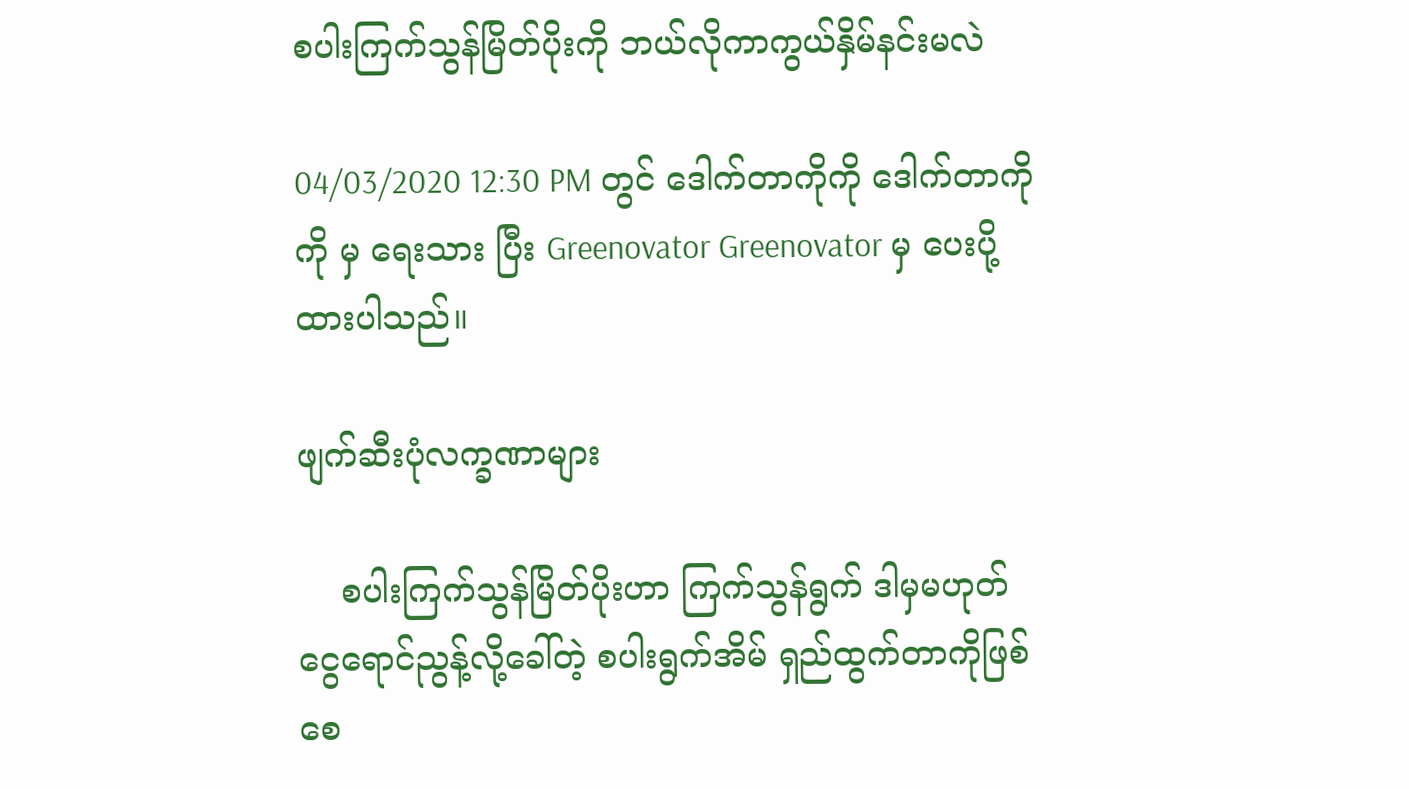စပါးကြက်သွန်မြိတ်ပိုးကို ဘယ်လိုကာကွယ်နှိမ်နင်းမလဲ

04/03/2020 12:30 PM တွင် ဒေါက်တာကိုကို ဒေါက်တာကိုကို မှ ရေးသား ပြီး Greenovator Greenovator မှ ပေးပို့ထားပါသည်။

ဖျက်ဆီးပုံလက္ခဏာများ

    စပါးကြက်သွန်မြိတ်ပိုးဟာ ကြက်သွန်ရွက် ဒါမှမဟုတ် ငွေရောင်ညွန့်လို့ခေါ်တဲ့ စပါးရွက်အိမ် ရှည်ထွက်တာကိုဖြစ်စေ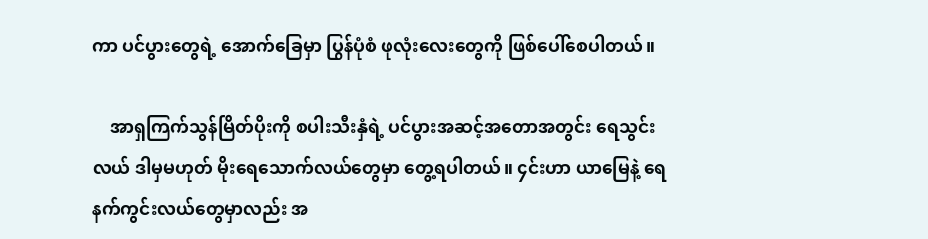ကာ ပင်ပွားတွေရဲ့ အောက်ခြေမှာ ပြွန်ပုံစံ ဖုလုံးလေးတွေကို ဖြစ်ပေါ်စေပါတယ်။

    အာရှကြက်သွန်မြိတ်ပိုးကို စပါးသီးနှံရဲ့ ပင်ပွားအဆင့်အတောအတွင်း ရေသွင်းလယ် ဒါမှမဟုတ် မိုးရေသောက်လယ်တွေမှာ တွေ့ရပါတယ်။ ၄င်းဟာ ယာမြေနဲ့ ရေနက်ကွင်းလယ်တွေမှာလည်း အ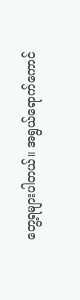တွေ့ရများပါတယ်။ အရွယ်ရောက်ကောင်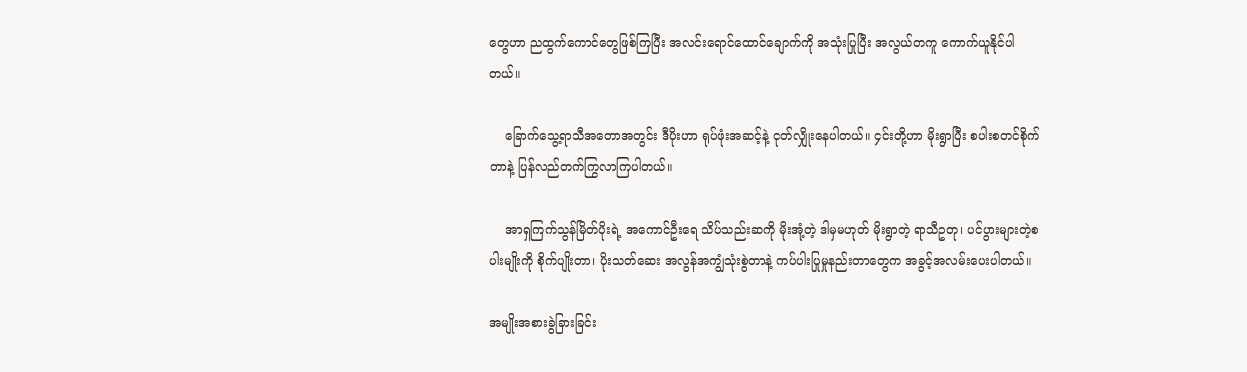တွေဟာ ညထွက်ကောင်တွေဖြစ်ကြပြီး အလင်းရောင်ထောင်ချောက်ကို အသုံးပြုပြီး အလွယ်တကူ ကောက်ယူနိုင်ပါတယ်။

    ခြောက်သွေ့ရာသီအတောအတွင်း ဒီပိုးဟာ ရုပ်ဖုံးအဆင့်နဲ့ ငုတ်လျှိုးနေပါတယ်။ ၄င်းတို့ဟာ မိုးရွာပြီး စပါးစတင်စိုက်တာနဲ့ ပြန်လည်တက်ကြွလာကြပါတယ်။

    အာရှကြက်သွန်မြိတ်ပိုးရဲ့ အကောင်ဦးရေ သိပ်သည်းဆကို မိုးအုံ့တဲ့ ဒါမှမဟုတ် မိုးရွာတဲ့ ရာသီဥတု၊ ပင်ပွားများတဲ့စပါးမျိုးကို စိုက်ပျိုးတာ၊ ပိုးသတ်ဆေး အလွန်အကျွံသုံးစွဲတာနဲ့ ကပ်ပါးပြုမှုနည်းတာတွေက အခွင့်အလမ်းပေးပါတယ်။

အမျိုးအစားခွဲခြားခြင်း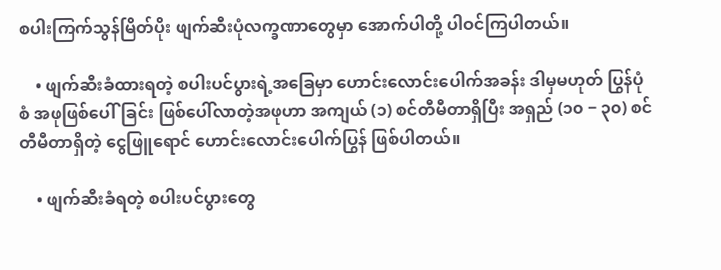စပါးကြက်သွန်မြိတ်ပိုး ဖျက်ဆီးပုံလက္ခဏာတွေမှာ အောက်ပါတို့ ပါဝင်ကြပါတယ်။

    • ဖျက်ဆီးခံထားရတဲ့ စပါးပင်ပွားရဲ့အခြေမှာ ဟောင်းလောင်းပေါက်အခန်း ဒါမှမဟုတ် ပြွန်ပုံစံ အဖုဖြစ်ပေါ်ခြင်း ဖြစ်ပေါ်လာတဲ့အဖုဟာ အကျယ် (၁) စင်တီမီတာရှိပြီး အရှည် (၁၀ − ၃၀) စင်တီမီတာရှိတဲ့ ငွေဖြူရောင် ဟောင်းလောင်းပေါက်ပြွန် ဖြစ်ပါတယ်။

    • ဖျက်ဆီးခံရတဲ့ စပါးပင်ပွားတွေ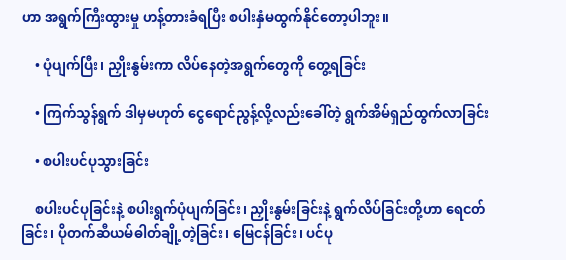ဟာ အရွက်ကြီးထွားမှု ဟန့်တားခံရပြီး စပါးနှံမထွက်နိုင်တော့ပါဘူး။

    • ပုံပျက်ပြီး၊ ညှိုးနွမ်းကာ လိပ်နေတဲ့အရွက်တွေကို တွေ့ရခြင်း

    • ကြက်သွန်ရွက် ဒါမှမဟုတ် ငွေရောင်ညွန့်လို့လည်းခေါ်တဲ့ ရွက်အိမ်ရှည်ထွက်လာခြင်း

    • စပါးပင်ပုသွားခြင်း

    စပါးပင်ပုခြင်းနဲ့ စပါးရွက်ပုံပျက်ခြင်း၊ ညှိုးနွမ်းခြင်းနဲ့ ရွက်လိပ်ခြင်းတို့ဟာ ရေငတ်ခြင်း၊ ပိုတက်ဆီယမ်ဓါတ်ချို့တဲ့ခြင်း၊ မြေငန်ခြင်း၊ ပင်ပု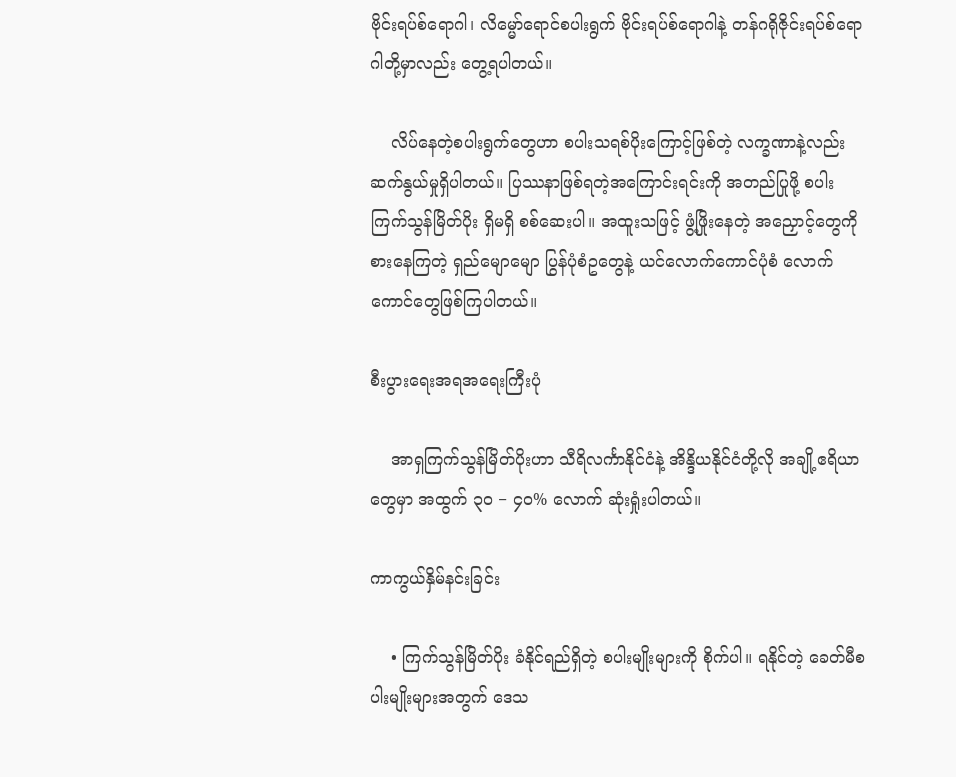ဗိုင်းရပ်စ်ရောဂါ၊ လိမ္မော်ရောင်စပါးရွက် ဗိုင်းရပ်စ်ရောဂါနဲ့ တန်ဂရိုဇိုင်းရပ်စ်ရောဂါတို့မှာလည်း တွေ့ရပါတယ်။

    လိပ်နေတဲ့စပါးရွက်တွေဟာ စပါးသရစ်ပိုးကြောင့်ဖြစ်တဲ့ လက္ခဏာနဲ့လည်း ဆက်နွယ်မှုရှိပါတယ်။ ပြဿနာဖြစ်ရတဲ့အကြောင်းရင်းကို အတည်ပြုဖို့ စပါးကြက်သွန်မြိတ်ပိုး ရှိမရှိ စစ်ဆေးပါ။ အထူးသဖြင့် ဖွံ့ဖြိုးနေတဲ့ အညှောင့်တွေကို စားနေကြတဲ့ ရှည်မျောမျော ပြွန်ပုံစံဥတွေနဲ့ ယင်လောက်ကောင်ပုံစံ လောက်ကောင်တွေဖြစ်ကြပါတယ်။

စီးပွားရေးအရအရေးကြီးပုံ

    အာရှကြက်သွန်မြိတ်ပိုးဟာ သီရိလင်္ကာနိုင်ငံနဲ့ အိန္ဒိယနိုင်ငံတို့လို အချို့ဧရိယာတွေမှာ အထွက် ၃၀ − ၄၀% လောက် ဆုံးရှုံးပါတယ်။

ကာကွယ်နှိမ်နင်းခြင်း

    • ကြက်သွန်မြိတ်ပိုး ခံနိုင်ရည်ရှိတဲ့ စပါးမျိုးများကို စိုက်ပါ။ ရနိုင်တဲ့ ခေတ်မီစပါးမျိုးများအတွက် ဒေသ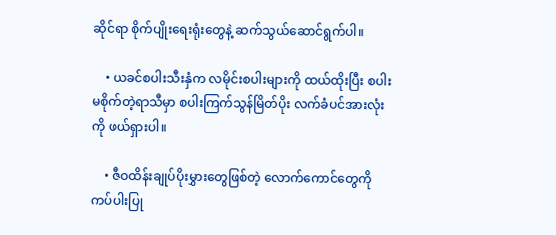ဆိုင်ရာ စိုက်ပျိုးရေးရုံးတွေနဲ့ ဆက်သွယ်ဆောင်ရွက်ပါ။

    • ယခင်စပါးသီးနှံက လမိုင်းစပါးများကို ထယ်ထိုးပြီး စပါးမစိုက်တဲ့ရာသီမှာ စပါးကြက်သွန်မြိတ်ပိုး လက်ခံပင်အားလုံးကို ဖယ်ရှားပါ။

    • ဇီဝထိန်းချုပ်ပိုးမွှားတွေဖြစ်တဲ့ လောက်ကောင်တွေကို ကပ်ပါးပြု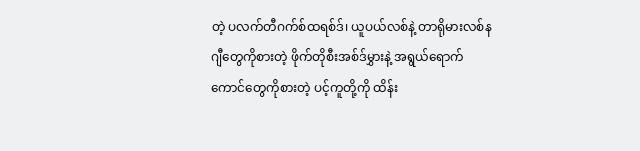တဲ့ ပလက်တီဂက်စ်ထရစ်ဒ်၊ ယူပယ်လစ်နဲ့ တာရိုမားလစ်နဂျီတွေကိုစားတဲ့ ဖိုက်တိုစီးအစ်ဒ်မွှားနဲ့ အရွယ်ရောက်ကောင်တွေကိုစားတဲ့ ပင့်ကူတို့ကို ထိန်း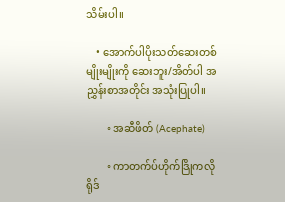သိမ်းပါ။

    • အောက်ပါပိုးသတ်ဆေးတစ်မျိုးမျိုးကို ဆေးဘူး/အိတ်ပါ အညွှန်းစာအတိုင်း အသုံးပြုပါ။

        ◦ အဆီဖိတ် (Acephate)

        ◦ ကာတက်ပ်ဟိုက်ဒြိုကလိုရိုဒ်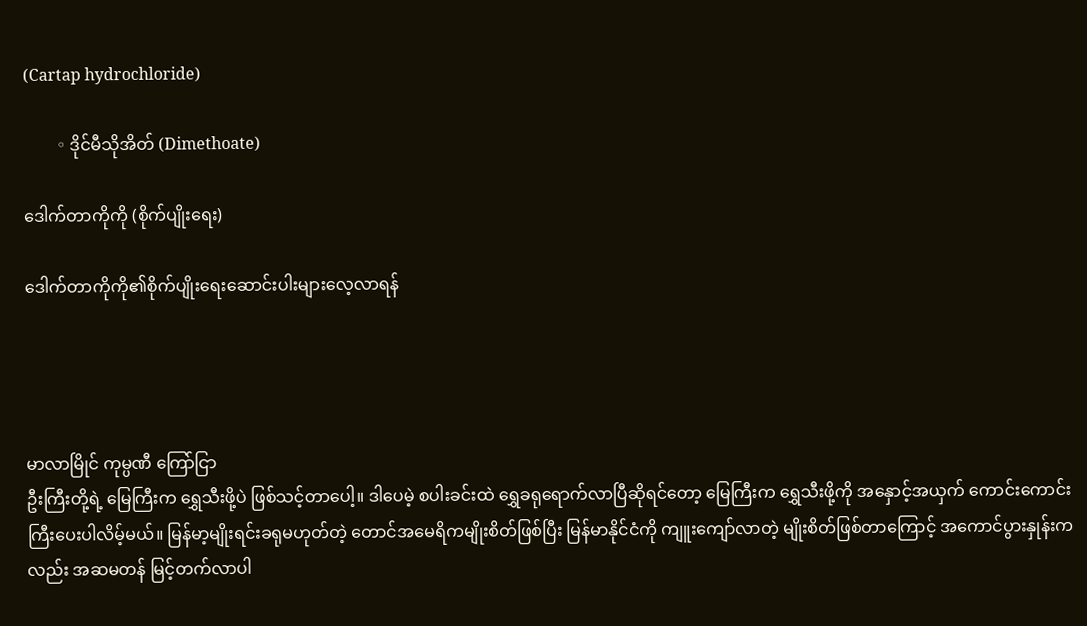(Cartap hydrochloride)

        ◦ ဒိုင်မီသိုအိတ် (Dimethoate)

ဒေါက်တာကိုကို (စိုက်ပျိုးရေး)

ဒေါက်တာကိုကို၏စိုက်ပျိုးရေးဆောင်းပါးများလေ့လာရန်




မာလာမြိုင် ကုမ္ပဏီ ကြော်ငြာ
ဦးကြီးတို့ရဲ့ မြေကြီးက ရွှေသီးဖို့ပဲ ဖြစ်သင့်တာပေါ့။ ဒါပေမဲ့ စပါးခင်းထဲ ရွှေခရုရောက်လာပြီဆိုရင်တော့ မြေကြီးက ရွှေသီးဖို့ကို အနှောင့်အယှက် ကောင်းကောင်းကြီးပေးပါလိမ့်မယ်။ မြန်မာ့မျိုးရင်းခရုမဟုတ်တဲ့ တောင်အမေရိကမျိုးစိတ်ဖြစ်ပြီး မြန်မာနိုင်ငံကို ကျူးကျော်လာတဲ့ မျိုးစိတ်ဖြစ်တာကြောင့် အကောင်ပွားနှုန်းကလည်း အဆမတန် မြင့်တက်လာပါ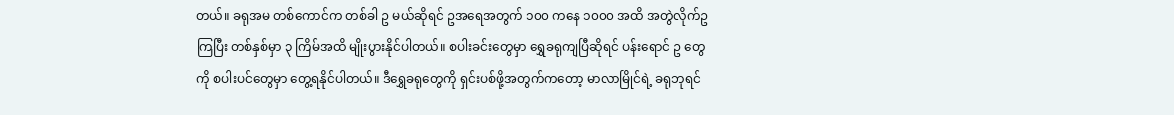တယ်။ ခရုအမ တစ်ကောင်က တစ်ခါ ဥ မယ်ဆိုရင် ဥအရေအတွက် ၁၀၀ ကနေ ၁၀၀၀ အထိ အတွဲလိုက်ဥကြပြီး တစ်နှစ်မှာ ၃ ကြိမ်အထိ မျိုးပွားနိုင်ပါတယ်။ စပါးခင်းတွေမှာ ရွှေခရုကျပြီဆိုရင် ပန်းရောင် ဥ တွေ ကို စပါးပင်တွေမှာ တွေ့ရနိုင်ပါတယ်။ ဒီရွှေခရုတွေကို ရှင်းပစ်ဖို့အတွက်ကတော့ မာလာမြိုင်ရဲ့ ခရုဘုရင်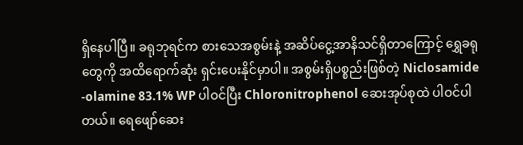ရှိနေပါပြီ။ ခရုဘုရင်က စားသေအစွမ်းနဲ့ အဆိပ်ငွေ့အာနိသင်ရှိတာကြောင့် ရွှေခရုတွေကို အထိရောက်ဆုံး ရှင်းပေးနိုင်မှာပါ။ အစွမ်းရှိပစ္စည်းဖြစ်တဲ့ Niclosamide -olamine 83.1% WP ပါဝင်ပြီး Chloronitrophenol ဆေးအုပ်စုထဲ ပါဝင်ပါတယ်။ ရေဖျော်ဆေး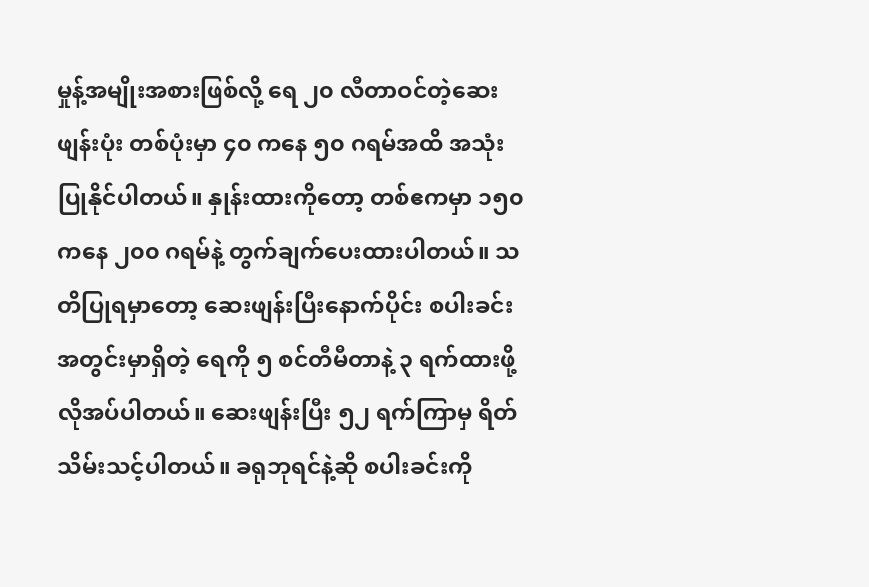မှုန့်အမျိုးအစားဖြစ်လို့ ရေ ၂၀ လီတာဝင်တဲ့ဆေးဖျန်းပုံး တစ်ပုံးမှာ ၄၀ ကနေ ၅၀ ဂရမ်အထိ အသုံးပြုနိုင်ပါတယ်။ နှုန်းထားကိုတော့ တစ်ဧကမှာ ၁၅၀ ကနေ ၂၀၀ ဂရမ်နဲ့ တွက်ချက်ပေးထားပါတယ်။ သတိပြုရမှာတော့ ဆေးဖျန်းပြီးနောက်ပိုင်း စပါးခင်းအတွင်းမှာရှိတဲ့ ရေကို ၅ စင်တီမီတာနဲ့ ၃ ရက်ထားဖို့ လိုအပ်ပါတယ်။ ဆေးဖျန်းပြီး ၅၂ ရက်ကြာမှ ရိတ်သိမ်းသင့်ပါတယ်။ ခရုဘုရင်နဲ့ဆို စပါးခင်းကို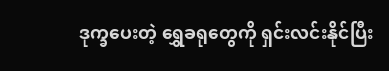ဒုက္ခပေးတဲ့ ရွှေခရုတွေကို ရှင်းလင်းနိုင်ပြီး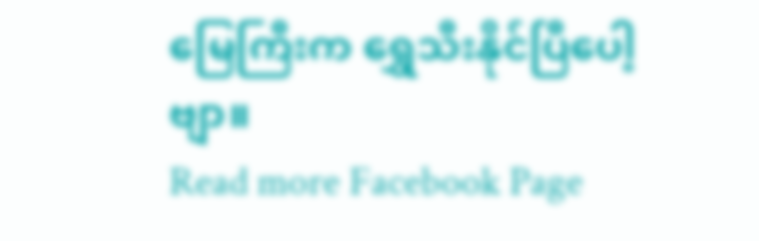မြေကြီးက ရွှေသီးနိုင်ပြီပေါ့ဗျာ။
Read more Facebook Page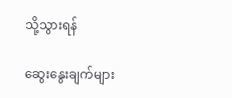သို့သွားရန်

ဆွေးနွေးချက်များ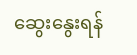ဆွေးနွေးရန်